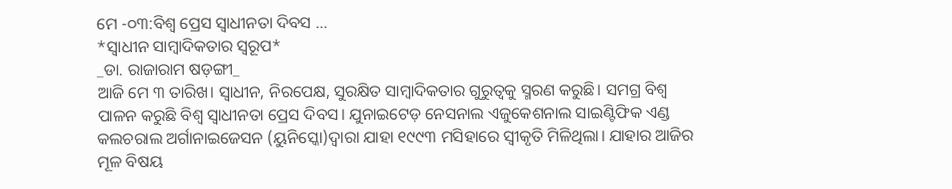ମେ -୦୩:ବିଶ୍ୱ ପ୍ରେସ ସ୍ୱାଧୀନତା ଦିବସ …
*ସ୍ୱାଧୀନ ସାମ୍ବାଦିକତାର ସ୍ୱରୂପ*
_ଡା. ରାଜାରାମ ଷଡ଼ଙ୍ଗୀ_
ଆଜି ମେ ୩ ତାରିଖ। ସ୍ୱାଧୀନ, ନିରପେକ୍ଷ, ସୁରକ୍ଷିତ ସାମ୍ବାଦିକତାର ଗୁରୁତ୍ୱକୁ ସ୍ମରଣ କରୁଛି। ସମଗ୍ର ବିଶ୍ୱ ପାଳନ କରୁଛି ବିଶ୍ୱ ସ୍ୱାଧୀନତା ପ୍ରେସ ଦିବସ। ଯୁନାଇଟେଡ଼ ନେସନାଲ ଏଜୁକେଶନାଲ ସାଇଣ୍ଟିଫିକ ଏଣ୍ଡ କଲଚରାଲ ଅର୍ଗାନାଇଜେସନ (ୟୁନିସ୍କୋ)ଦ୍ୱାରା ଯାହା ୧୯୯୩ ମସିହାରେ ସ୍ୱୀକୃତି ମିଳିଥିଲା। ଯାହାର ଆଜିର ମୂଳ ବିଷୟ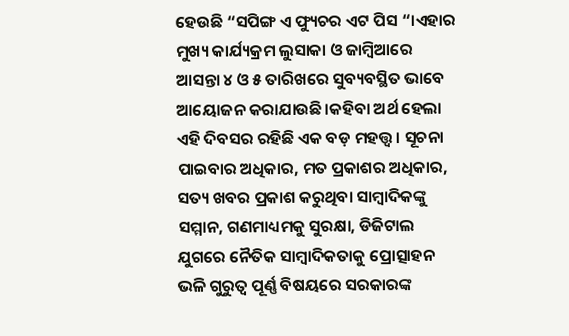ହେଉଛି “ସପିଙ୍ଗ ଏ ଫ୍ୟୁଚର ଏଟ ପିସ “।ଏହାର ମୁଖ୍ୟ କାର୍ଯ୍ୟକ୍ରମ ଲୁସାକା ଓ ଜାମ୍ବିଆରେ ଆସନ୍ତା ୪ ଓ ୫ ତାରିଖରେ ସୁବ୍ୟବସ୍ଥିତ ଭାବେ ଆୟୋଜନ କରାଯାଉଛି।କହିବା ଅର୍ଥ ହେଲା ଏହି ଦିବସର ରହିଛି ଏକ ବଡ଼ ମହତ୍ତ୍ୱ। ସୂଚନା ପାଇବାର ଅଧିକାର, ମତ ପ୍ରକାଶର ଅଧିକାର, ସତ୍ୟ ଖବର ପ୍ରକାଶ କରୁଥିବା ସାମ୍ବାଦିକଙ୍କୁ ସମ୍ମାନ, ଗଣମାଧ୍ୟମକୁ ସୁରକ୍ଷା, ଡିଜିଟାଲ ଯୁଗରେ ନୈତିକ ସାମ୍ବାଦିକତାକୁ ପ୍ରୋତ୍ସାହନ ଭଳି ଗୁରୁତ୍ୱ ପୂର୍ଣ୍ଣ ବିଷୟରେ ସରକାରଙ୍କ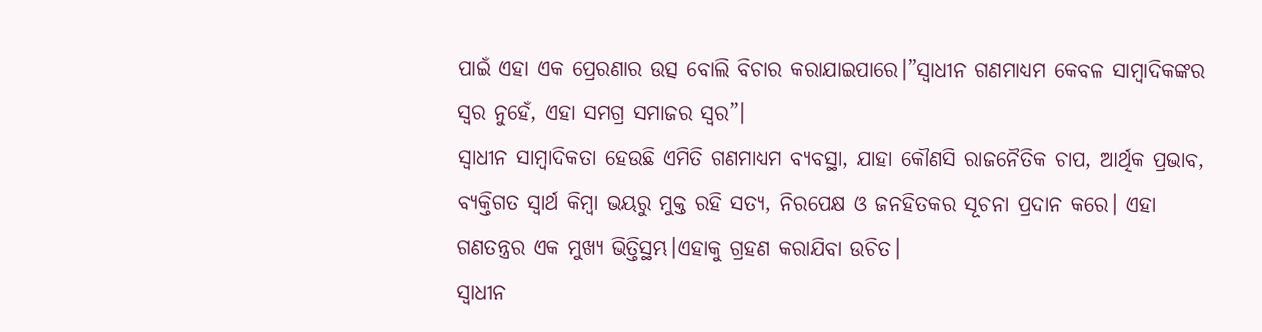ପାଇଁ ଏହା ଏକ ପ୍ରେରଣାର ଉତ୍ସ ବୋଲି ବିଚାର କରାଯାଇପାରେ।”ସ୍ୱାଧୀନ ଗଣମାଧ୍ୟମ କେବଳ ସାମ୍ବାଦିକଙ୍କର ସ୍ୱର ନୁହେଁ, ଏହା ସମଗ୍ର ସମାଜର ସ୍ୱର”।
ସ୍ୱାଧୀନ ସାମ୍ବାଦିକତା ହେଉଛି ଏମିତି ଗଣମାଧ୍ୟମ ବ୍ୟବସ୍ଥା, ଯାହା କୌଣସି ରାଜନୈତିକ ଚାପ, ଆର୍ଥିକ ପ୍ରଭାବ, ବ୍ୟକ୍ତିଗତ ସ୍ୱାର୍ଥ କିମ୍ବା ଭୟରୁ ମୁକ୍ତ ରହି ସତ୍ୟ, ନିରପେକ୍ଷ ଓ ଜନହିତକର ସୂଚନା ପ୍ରଦାନ କରେ। ଏହା ଗଣତନ୍ତ୍ରର ଏକ ମୁଖ୍ୟ ଭିତ୍ତିସ୍ଥମ୍ଭ।ଏହାକୁ ଗ୍ରହଣ କରାଯିବା ଉଚିତ।
ସ୍ୱାଧୀନ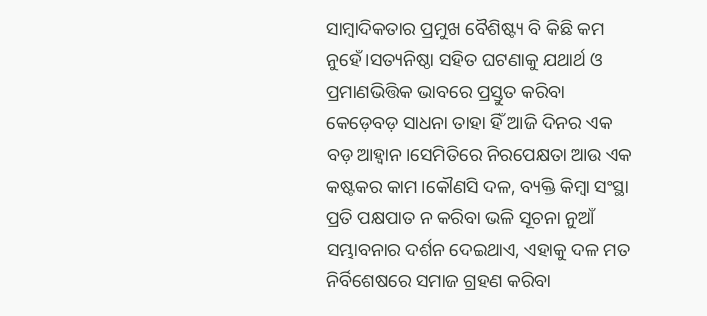ସାମ୍ବାଦିକତାର ପ୍ରମୁଖ ବୈଶିଷ୍ଟ୍ୟ ବି କିଛି କମ ନୁହେଁ।ସତ୍ୟନିଷ୍ଠା ସହିତ ଘଟଣାକୁ ଯଥାର୍ଥ ଓ ପ୍ରମାଣଭିତ୍ତିକ ଭାବରେ ପ୍ରସ୍ତୁତ କରିବା କେଡ଼େବଡ଼ ସାଧନା ତାହା ହିଁ ଆଜି ଦିନର ଏକ ବଡ଼ ଆହ୍ୱାନ।ସେମିତିରେ ନିରପେକ୍ଷତା ଆଉ ଏକ କଷ୍ଟକର କାମ।କୌଣସି ଦଳ, ବ୍ୟକ୍ତି କିମ୍ବା ସଂସ୍ଥା ପ୍ରତି ପକ୍ଷପାତ ନ କରିବା ଭଳି ସୂଚନା ନୁଆଁ ସମ୍ଭାବନାର ଦର୍ଶନ ଦେଇଥାଏ, ଏହାକୁ ଦଳ ମତ ନିର୍ବିଶେଷରେ ସମାଜ ଗ୍ରହଣ କରିବା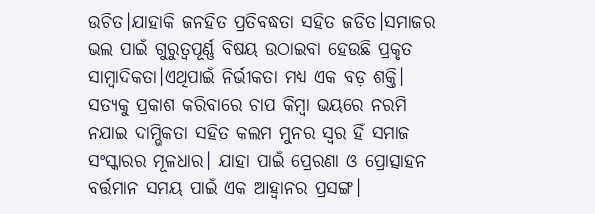ଉଚିତ।ଯାହାକି ଜନହିତ ପ୍ରତିବଦ୍ଧତା ସହିତ ଜଡିତ।ସମାଜର ଭଲ ପାଇଁ ଗୁରୁତ୍ୱପୂର୍ଣ୍ଣ ବିଷୟ ଉଠାଇବା ହେଉଛି ପ୍ରକୃତ ସାମ୍ବାଦିକତା।ଏଥିପାଇଁ ନିର୍ଭୀକତା ମଧ୍ୟ ଏକ ବଡ଼ ଶକ୍ତି। ସତ୍ୟକୁ ପ୍ରକାଶ କରିବାରେ ଚାପ କିମ୍ବା ଭୟରେ ନରମି ନଯାଇ ଦାମ୍ଭିକତା ସହିତ କଲମ ମୁନର ସ୍ୱର ହିଁ ସମାଜ ସଂସ୍କାରର ମୂଳଧାର। ଯାହା ପାଇଁ ପ୍ରେରଣା ଓ ପ୍ରୋତ୍ସାହନ ବର୍ତ୍ତମାନ ସମୟ ପାଇଁ ଏକ ଆହ୍ୱାନର ପ୍ରସଙ୍ଗ।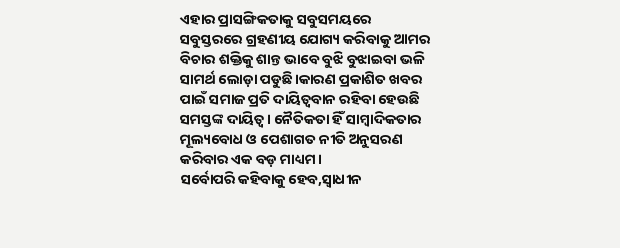ଏହାର ପ୍ରାସଙ୍ଗିକତାକୁ ସବୁସମୟରେ ସବୁସ୍ତରରେ ଗ୍ରହଣୀୟ ଯୋଗ୍ୟ କରିବାକୁ ଆମର ବିଚାର ଶକ୍ତିକୁ ଶାନ୍ତ ଭାବେ ବୁଝି ବୁଝାଇବା ଭଳି ସାମର୍ଥ ଲୋଡ଼ା ପଡୁଛି।କାରଣ ପ୍ରକାଶିତ ଖବର ପାଇଁ ସମାଜ ପ୍ରତି ଦାୟିତ୍ୱବାନ ରହିବା ହେଉଛି ସମସ୍ତଙ୍କ ଦାୟିତ୍ୱ। ନୈତିକତା ହିଁ ସାମ୍ବାଦିକତାର ମୂଲ୍ୟବୋଧ ଓ ପେଶାଗତ ନୀତି ଅନୁସରଣ କରିବାର ଏକ ବଡ଼ ମାଧ୍ୟମ।
ସର୍ବୋପରି କହିବାକୁ ହେବ,ସ୍ୱାଧୀନ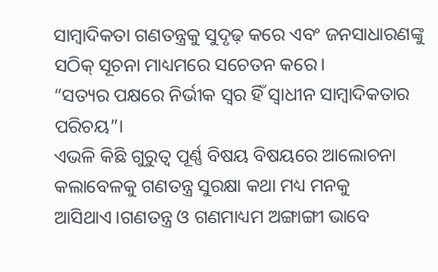ସାମ୍ବାଦିକତା ଗଣତନ୍ତ୍ରକୁ ସୁଦୃଢ଼ କରେ ଏବଂ ଜନସାଧାରଣଙ୍କୁ ସଠିକ୍ ସୂଚନା ମାଧ୍ୟମରେ ସଚେତନ କରେ।
“ସତ୍ୟର ପକ୍ଷରେ ନିର୍ଭୀକ ସ୍ୱର ହିଁ ସ୍ୱାଧୀନ ସାମ୍ବାଦିକତାର ପରିଚୟ”।
ଏଭଳି କିଛି ଗୁରୁତ୍ୱ ପୂର୍ଣ୍ଣ ବିଷୟ ବିଷୟରେ ଆଲୋଚନା କଲାବେଳକୁ ଗଣତନ୍ତ୍ର ସୁରକ୍ଷା କଥା ମଧ୍ୟ ମନକୁ ଆସିଥାଏ।ଗଣତନ୍ତ୍ର ଓ ଗଣମାଧ୍ୟମ ଅଙ୍ଗାଙ୍ଗୀ ଭାବେ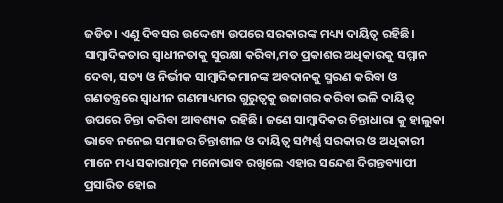ଜଡିତ। ଏଣୁ ଦିବସର ଉଦ୍ଦେଶ୍ୟ ଉପରେ ସରକାରଙ୍କ ମଧ୍ୟ୍ୟ ଦାୟିତ୍ୱ ରହିଛି। ସାମ୍ବାଦିକତାର ସ୍ୱାଧୀନତାକୁ ସୁରକ୍ଷା କରିବା,ମତ ପ୍ରକାଶର ଅଧିକାରକୁ ସମ୍ମାନ ଦେବା, ସତ୍ୟ ଓ ନିର୍ଭୀକ ସାମ୍ବାଦିକମାନଙ୍କ ଅବଦାନକୁ ସ୍ମରଣ କରିବା ଓ ଗଣତନ୍ତ୍ରରେ ସ୍ୱାଧୀନ ଗଣମାଧ୍ୟମର ଗୁରୁତ୍ୱକୁ ଉଜାଗର କରିବା ଭଳି ଦାୟିତ୍ୱ ଉପରେ ଚିନ୍ତା କରିବା ଆବଶ୍ୟକ ରହିଛି। ଜଣେ ସାମ୍ବାଦିକର ଚିନ୍ତାଧାରା କୁ ହାଲୁକା ଭାବେ ନନେଇ ସମାଜର ଚିନ୍ତାଶୀଳ ଓ ଦାୟିତ୍ୱ ସମ୍ପର୍ଣ୍ଣ ସରକାର ଓ ଅଧିକାରୀ ମାନେ ମଧ୍ୟ ସକାରାତ୍ମକ ମନୋଭାବ ରଖିଲେ ଏହାର ସନ୍ଦେଶ ଦିଗନ୍ତବ୍ୟାପୀ ପ୍ରସାରିତ ହୋଇ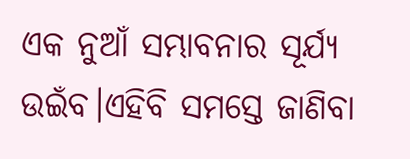ଏକ ନୁଆଁ ସମ୍ଭାବନାର ସୂର୍ଯ୍ୟ ଉଇଁବ।ଏହିବି ସମସ୍ତେ ଜାଣିବା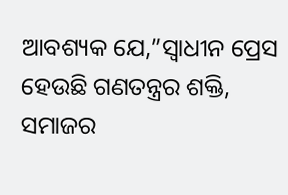ଆବଶ୍ୟକ ଯେ,”ସ୍ୱାଧୀନ ପ୍ରେସ ହେଉଛି ଗଣତନ୍ତ୍ରର ଶକ୍ତି, ସମାଜର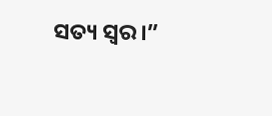ସତ୍ୟ ସ୍ୱର।”